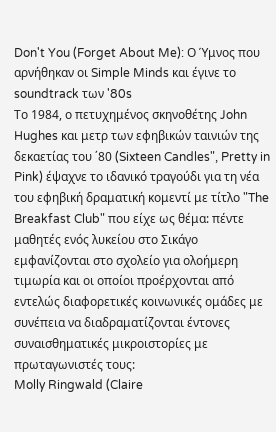Don't You (Forget About Me): Ο Ύμνος που αρνήθηκαν οι Simple Minds και έγινε το soundtrack των '80s
Το 1984, ο πετυχημένος σκηνοθέτης John Hughes και μετρ των εφηβικών ταινιών της δεκαετίας του ΄80 (Sixteen Candles", Pretty in Pink) έψαχνε το ιδανικό τραγούδι για τη νέα του εφηβική δραματική κομεντί με τίτλο "The Breakfast Club" που είχε ως θέμα: πέντε μαθητές ενός λυκείου στο Σικάγο εμφανίζονται στο σχολείο για ολοήμερη τιμωρία και οι οποίοι προέρχονται από εντελώς διαφορετικές κοινωνικές ομάδες με συνέπεια να διαδραματίζονται έντονες συναισθηματικές μικροιστορίες με πρωταγωνιστές τους:
Molly Ringwald (Claire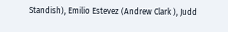Standish), Emilio Estevez (Andrew Clark ), Judd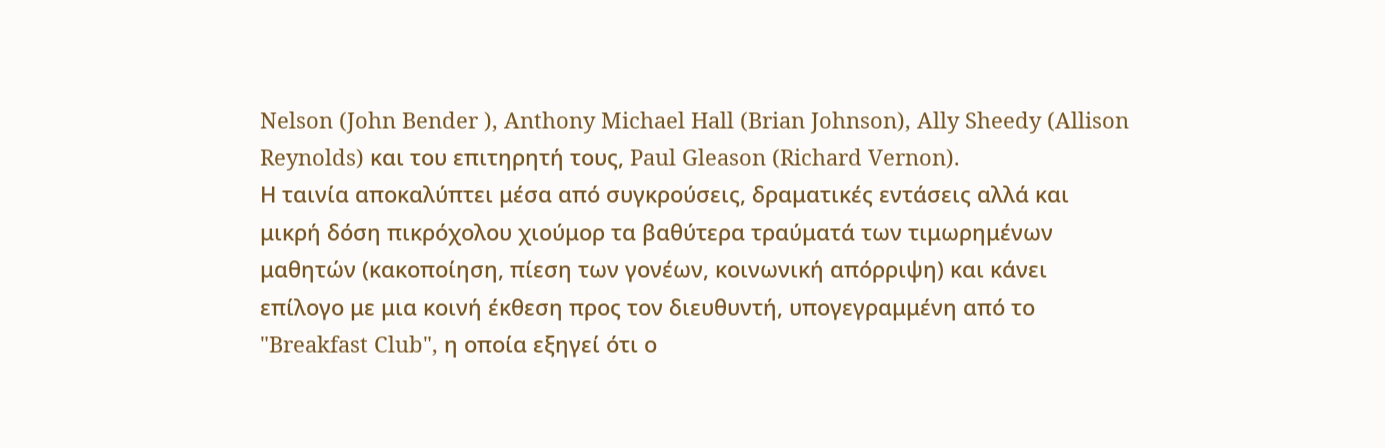Nelson (John Bender ), Anthony Michael Hall (Brian Johnson), Ally Sheedy (Allison Reynolds) και του επιτηρητή τους, Paul Gleason (Richard Vernon).
Η ταινία αποκαλύπτει μέσα από συγκρούσεις, δραματικές εντάσεις αλλά και μικρή δόση πικρόχολου χιούμορ τα βαθύτερα τραύματά των τιμωρημένων μαθητών (κακοποίηση, πίεση των γονέων, κοινωνική απόρριψη) και κάνει επίλογο με μια κοινή έκθεση προς τον διευθυντή, υπογεγραμμένη από το "Breakfast Club", η οποία εξηγεί ότι ο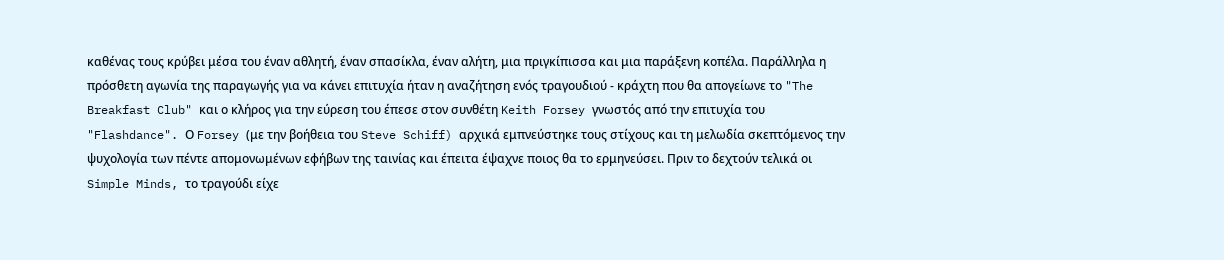καθένας τους κρύβει μέσα του έναν αθλητή, έναν σπασίκλα, έναν αλήτη, μια πριγκίπισσα και μια παράξενη κοπέλα. Παράλληλα η πρόσθετη αγωνία της παραγωγής για να κάνει επιτυχία ήταν η αναζήτηση ενός τραγουδιού - κράχτη που θα απογείωνε το "The Breakfast Club" και ο κλήρος για την εύρεση του έπεσε στον συνθέτη Keith Forsey γνωστός από την επιτυχία του "Flashdance". Ο Forsey (με την βοήθεια του Steve Schiff) αρχικά εμπνεύστηκε τους στίχους και τη μελωδία σκεπτόμενος την ψυχολογία των πέντε απομονωμένων εφήβων της ταινίας και έπειτα έψαχνε ποιος θα το ερμηνεύσει. Πριν το δεχτούν τελικά οι Simple Minds, το τραγούδι είχε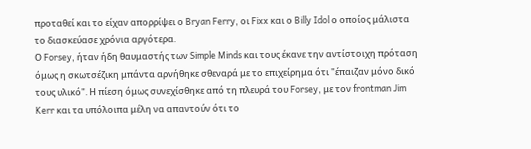προταθεί και το είχαν απορρίψει ο Bryan Ferry, οι Fixx και ο Billy Idol ο οποίος μάλιστα το διασκεύασε χρόνια αργότερα.
Ο Forsey, ήταν ήδη θαυμαστής των Simple Minds και τους έκανε την αντίστοιχη πρόταση όμως η σκωτσέζικη μπάντα αρνήθηκε σθεναρά με το επιχείρημα ότι "έπαιζαν μόνο δικό τους υλικό". Η πίεση όμως συνεχίσθηκε από τη πλευρά του Forsey, με τον frontman Jim Kerr και τα υπόλοιπα μέλη να απαντούν ότι το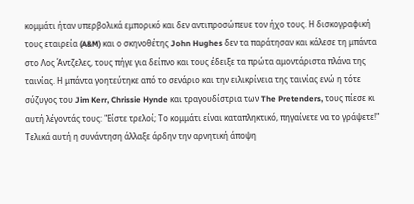κομμάτι ήταν υπερβολικά εμπορικό και δεν αντιπροσώπευε τον ήχο τους. Η δισκογραφική τους εταιρεία (A&M) και ο σκηνοθέτης John Hughes δεν τα παράτησαν και κάλεσε τη μπάντα στο Λος Άντζελες, τους πήγε για δείπνο και τους έδειξε τα πρώτα αμοντάριστα πλάνα της ταινίας. Η μπάντα γοητεύτηκε από το σενάριο και την ειλικρίνεια της ταινίας ενώ η τότε σύζυγος του Jim Kerr, Chrissie Hynde και τραγουδίστρια των The Pretenders, τους πίεσε κι αυτή λέγοντάς τους: "Είστε τρελοί; Το κομμάτι είναι καταπληκτικό, πηγαίνετε να το γράψετε!" Τελικά αυτή η συνάντηση άλλαξε άρδην την αρνητική άποψη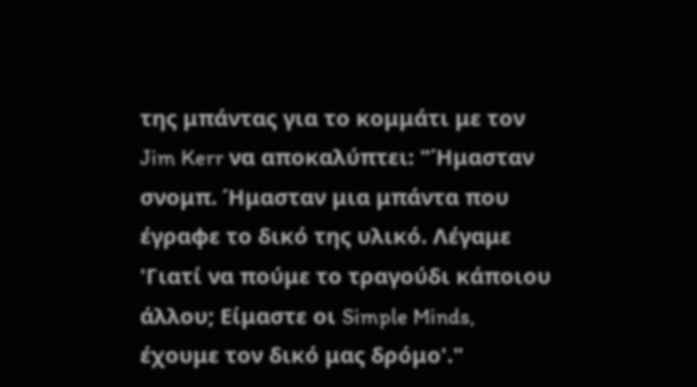της μπάντας για το κομμάτι με τον Jim Kerr να αποκαλύπτει: "Ήμασταν σνομπ. Ήμασταν μια μπάντα που έγραφε το δικό της υλικό. Λέγαμε 'Γιατί να πούμε το τραγούδι κάποιου άλλου; Είμαστε οι Simple Minds, έχουμε τον δικό μας δρόμο'."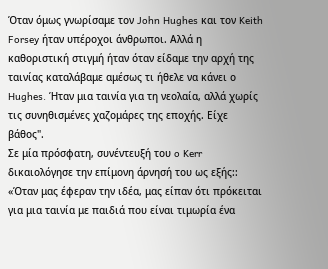Όταν όμως γνωρίσαμε τον John Hughes και τον Keith Forsey ήταν υπέροχοι άνθρωποι. Αλλά η καθοριστική στιγμή ήταν όταν είδαμε την αρχή της ταινίας καταλάβαμε αμέσως τι ήθελε να κάνει ο Hughes. Ήταν μια ταινία για τη νεολαία, αλλά χωρίς τις συνηθισμένες χαζομάρες της εποχής. Είχε βάθος".
Σε μία πρόσφατη, συνέντευξή του o Kerr δικαιολόγησε την επίμονη άρνησή του ως εξής:: «Όταν μας έφεραν την ιδέα, μας είπαν ότι πρόκειται για μια ταινία με παιδιά που είναι τιμωρία ένα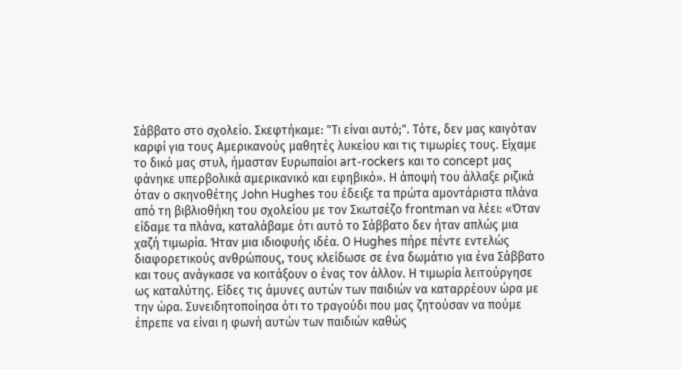Σάββατο στο σχολείο. Σκεφτήκαμε: "Τι είναι αυτό;". Τότε, δεν μας καιγόταν καρφί για τους Αμερικανούς μαθητές λυκείου και τις τιμωρίες τους. Είχαμε το δικό μας στυλ, ήμασταν Ευρωπαίοι art-rockers και το concept μας φάνηκε υπερβολικά αμερικανικό και εφηβικό». Η άποψή του άλλαξε ριζικά όταν ο σκηνοθέτης John Hughes του έδειξε τα πρώτα αμοντάριστα πλάνα από τη βιβλιοθήκη του σχολείου με τον Σκωτσέζο frontman να λέει: «Όταν είδαμε τα πλάνα, καταλάβαμε ότι αυτό το Σάββατο δεν ήταν απλώς μια χαζή τιμωρία. Ήταν μια ιδιοφυής ιδέα. Ο Hughes πήρε πέντε εντελώς διαφορετικούς ανθρώπους, τους κλείδωσε σε ένα δωμάτιο για ένα Σάββατο και τους ανάγκασε να κοιτάξουν ο ένας τον άλλον. Η τιμωρία λειτούργησε ως καταλύτης. Είδες τις άμυνες αυτών των παιδιών να καταρρέουν ώρα με την ώρα. Συνειδητοποίησα ότι το τραγούδι που μας ζητούσαν να πούμε έπρεπε να είναι η φωνή αυτών των παιδιών καθώς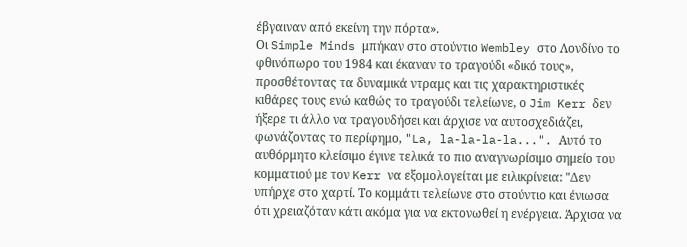έβγαιναν από εκείνη την πόρτα».
Οι Simple Minds μπήκαν στο στούντιο Wembley στο Λονδίνο το φθινόπωρο του 1984 και έκαναν το τραγούδι «δικό τους», προσθέτοντας τα δυναμικά ντραμς και τις χαρακτηριστικές κιθάρες τους ενώ καθώς το τραγούδι τελείωνε, ο Jim Kerr δεν ήξερε τι άλλο να τραγουδήσει και άρχισε να αυτοσχεδιάζει, φωνάζοντας το περίφημο, "La, la-la-la-la...". Αυτό το αυθόρμητο κλείσιμο έγινε τελικά το πιο αναγνωρίσιμο σημείο του κομματιού με τον Kerr να εξομολογείται με ειλικρίνεια: "Δεν υπήρχε στο χαρτί. Το κομμάτι τελείωνε στο στούντιο και ένιωσα ότι χρειαζόταν κάτι ακόμα για να εκτονωθεί η ενέργεια. Άρχισα να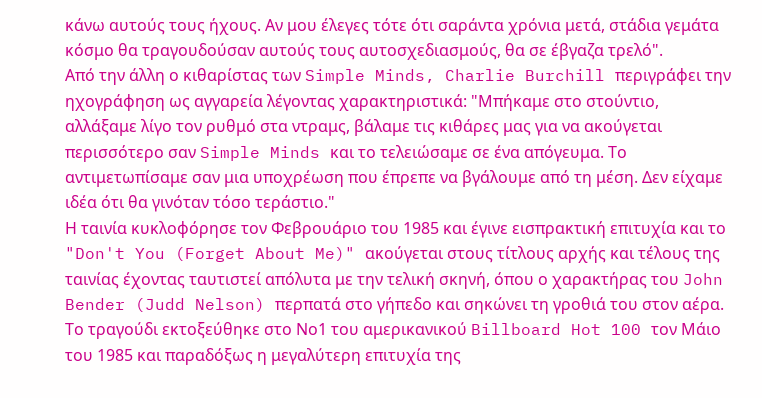κάνω αυτούς τους ήχους. Αν μου έλεγες τότε ότι σαράντα χρόνια μετά, στάδια γεμάτα κόσμο θα τραγουδούσαν αυτούς τους αυτοσχεδιασμούς, θα σε έβγαζα τρελό".
Από την άλλη ο κιθαρίστας των Simple Minds, Charlie Burchill περιγράφει την ηχογράφηση ως αγγαρεία λέγοντας χαρακτηριστικά: "Μπήκαμε στο στούντιο, αλλάξαμε λίγο τον ρυθμό στα ντραμς, βάλαμε τις κιθάρες μας για να ακούγεται περισσότερο σαν Simple Minds και το τελειώσαμε σε ένα απόγευμα. Το αντιμετωπίσαμε σαν μια υποχρέωση που έπρεπε να βγάλουμε από τη μέση. Δεν είχαμε ιδέα ότι θα γινόταν τόσο τεράστιο."
Η ταινία κυκλοφόρησε τον Φεβρουάριο του 1985 και έγινε εισπρακτική επιτυχία και το "Don't You (Forget About Me)" ακούγεται στους τίτλους αρχής και τέλους της ταινίας έχοντας ταυτιστεί απόλυτα με την τελική σκηνή, όπου ο χαρακτήρας του John Bender (Judd Nelson) περπατά στο γήπεδο και σηκώνει τη γροθιά του στον αέρα. Το τραγούδι εκτοξεύθηκε στο Νο1 του αμερικανικού Billboard Hot 100 τον Μάιο του 1985 και παραδόξως η μεγαλύτερη επιτυχία της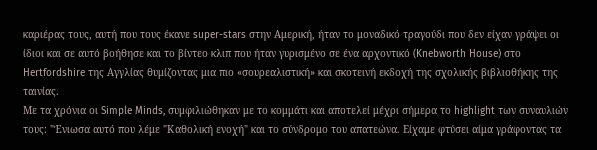καριέρας τους, αυτή που τους έκανε super-stars στην Αμερική, ήταν το μοναδικό τραγούδι που δεν είχαν γράψει οι ίδιοι και σε αυτό βοήθησε και το βίντεο κλιπ που ήταν γυρισμένο σε ένα αρχοντικό (Knebworth House) στο Hertfordshire της Αγγλίας θυμίζοντας μια πιο «σουρεαλιστική» και σκοτεινή εκδοχή της σχολικής βιβλιοθήκης της ταινίας.
Με τα χρόνια οι Simple Minds, συμφιλιώθηκαν με το κομμάτι και αποτελεί μέχρι σήμερα το highlight των συναυλιών τους: "Ένιωσα αυτό που λέμε "Καθολική ενοχή" και το σύνδρομο του απατεώνα. Είχαμε φτύσει αίμα γράφοντας τα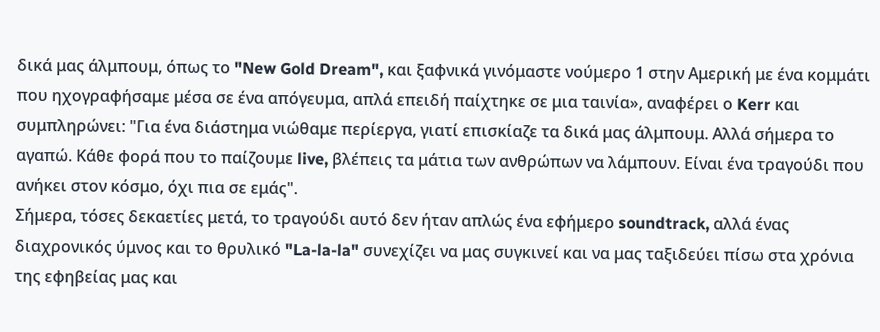δικά μας άλμπουμ, όπως το "New Gold Dream", και ξαφνικά γινόμαστε νούμερο 1 στην Αμερική με ένα κομμάτι που ηχογραφήσαμε μέσα σε ένα απόγευμα, απλά επειδή παίχτηκε σε μια ταινία», αναφέρει ο Kerr και συμπληρώνει: "Για ένα διάστημα νιώθαμε περίεργα, γιατί επισκίαζε τα δικά μας άλμπουμ. Αλλά σήμερα το αγαπώ. Κάθε φορά που το παίζουμε live, βλέπεις τα μάτια των ανθρώπων να λάμπουν. Είναι ένα τραγούδι που ανήκει στον κόσμο, όχι πια σε εμάς".
Σήμερα, τόσες δεκαετίες μετά, το τραγούδι αυτό δεν ήταν απλώς ένα εφήμερο soundtrack, αλλά ένας διαχρονικός ύμνος και το θρυλικό "La-la-la" συνεχίζει να μας συγκινεί και να μας ταξιδεύει πίσω στα χρόνια της εφηβείας μας και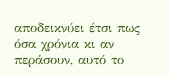αποδεικνύει έτσι πως όσα χρόνια κι αν περάσουν, αυτό το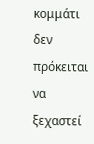κομμάτι δεν πρόκειται να ξεχαστεί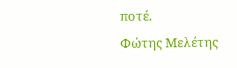ποτέ.
Φώτης Μελέτης